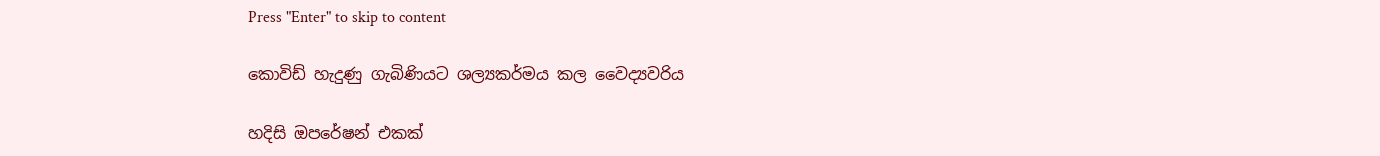Press "Enter" to skip to content

කොවිඩ් හැදුණු ගැබිණියට ශල්‍යකර්මය කල වෛද්‍යවරිය

හදිසි ඔපරේෂන් එකක්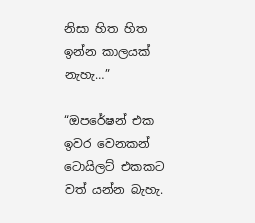නිසා හිත හිත ඉන්න කාලයක් නැහැ…”

“ඔපරේෂන් එක ඉවර වෙනකන් ටොයිලට් එකකට වත් යන්න බැහැ.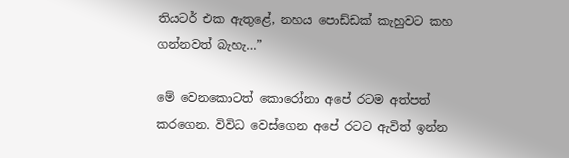තියටර් එක ඇතුළේ, නහය පොඩ්ඩක් කැහුවට කහ ගන්නවත් බැහැ…”

මේ වෙනකොටත් කොරෝනා අපේ රටම අත්පත් කරගෙන. විවිධ වෙස්ගෙන අපේ රටට ඇවිත් ඉන්න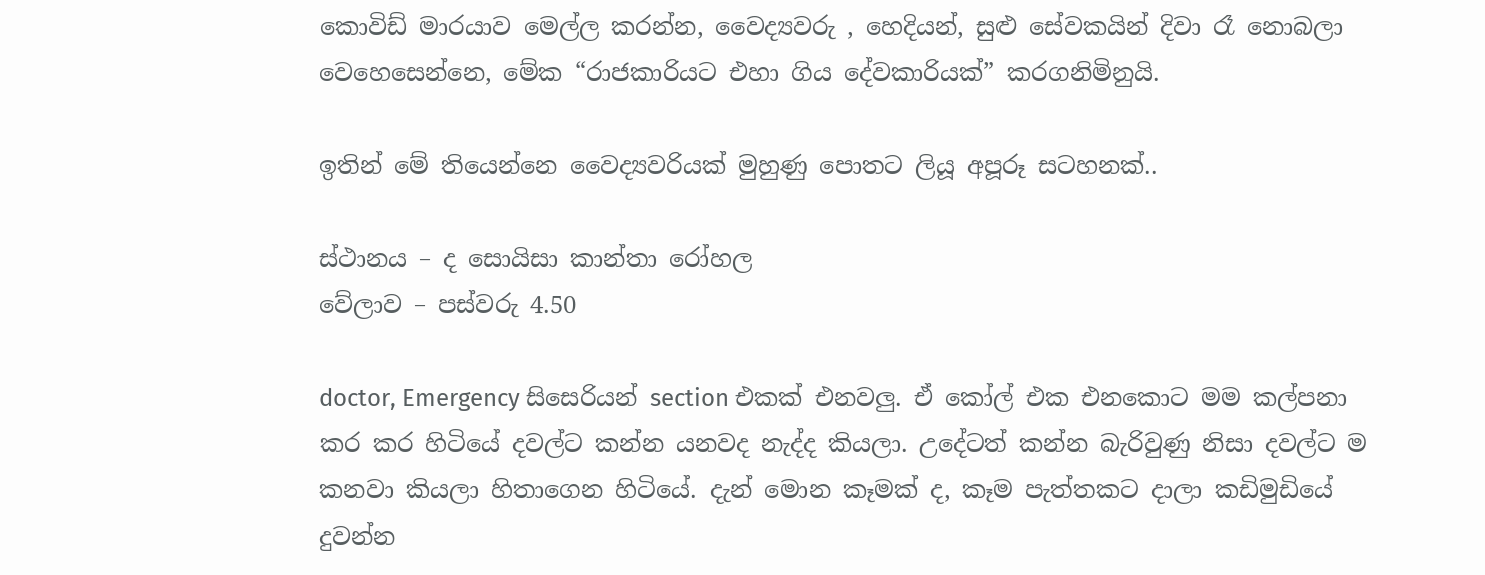කොවිඩ් මාරයාව මෙල්ල කරන්න, වෛද්‍යවරු , හෙදියන්, සුළු සේවකයින් දිවා රෑ නොබලා වෙහෙසෙන්නෙ, මේක “රාජකාරියට එහා ගිය දේවකාරියක්” කරගනිමිනුයි.

ඉතින් මේ තියෙන්නෙ වෛද්‍යවරියක් මුහුණු පොතට ලියූ අපූරූ සටහනක්..

ස්ථානය – ද සොයිසා කාන්තා රෝහල
වේලාව – පස්වරු 4.50

doctor, Emergency සිසෙරියන් section එකක් එනවලු. ඒ කෝල් එක එනකොට මම කල්පනා කර කර හිටියේ දවල්ට කන්න යනවද නැද්ද කියලා. උදේටත් කන්න බැරිවුණු නිසා දවල්ට ම කනවා කියලා හිතාගෙන හිටියේ. දැන් මොන කෑමක් ද, කෑම පැත්තකට දාලා කඩිමුඩියේ දුවන්න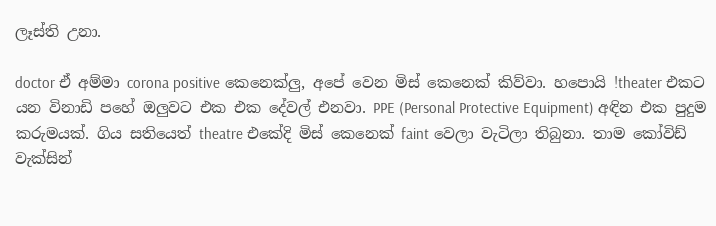ලෑස්ති උනා.

doctor ඒ අම්මා corona positive කෙනෙක්ලු, අපේ වෙන මිස් කෙනෙක් කිව්වා. හපොයි !theater එකට යන විනාඩි පහේ ඔලුවට එක එක දේවල් එනවා. PPE (Personal Protective Equipment) අඳින එක පුදුම කරුමයක්. ගිය සතියෙත් theatre එකේදි මිස් කෙනෙක් faint වෙලා වැටිලා තිබුනා. තාම කෝවිඩ් වැක්සින්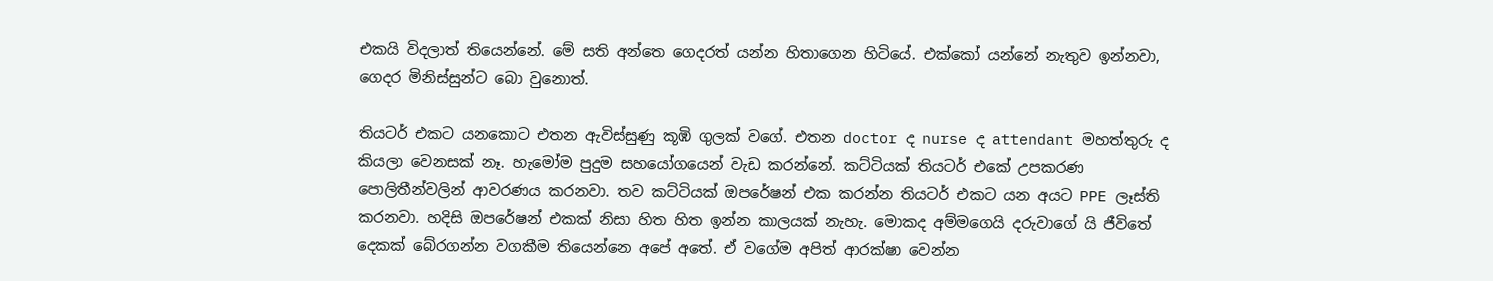එකයි විදලාත් තියෙන්නේ. මේ සති අන්තෙ ගෙදරත් යන්න හිතාගෙන හිටියේ. එක්කෝ යන්නේ නැතුව ඉන්නවා, ගෙදර මිනිස්සුන්ට බො වුනොත්.

තියටර් එකට යනකොට එතන ඇවිස්සුණු කූඹි ගුලක් වගේ. එතන doctor ද nurse ද attendant මහත්තුරු ද කියලා වෙනසක් නෑ. හැමෝම පුදුම සහයෝගයෙන් වැඩ කරන්නේ. කට්ටියක් තියටර් එකේ උපකරණ පොලිතීන්වලින් ආවරණය කරනවා. තව කට්ටියක් ඔපරේෂන් එක කරන්න තියටර් එකට යන අයට PPE ලෑස්ති කරනවා. හදිසි ඔපරේෂන් එකක් නිසා හිත හිත ඉන්න කාලයක් නැහැ. මොකද අම්මගෙයි දරුවාගේ යි ජීවිතේ දෙකක් බේරගන්න වගකීම තියෙන්නෙ අපේ අතේ. ඒ වගේම අපිත් ආරක්ෂා වෙන්න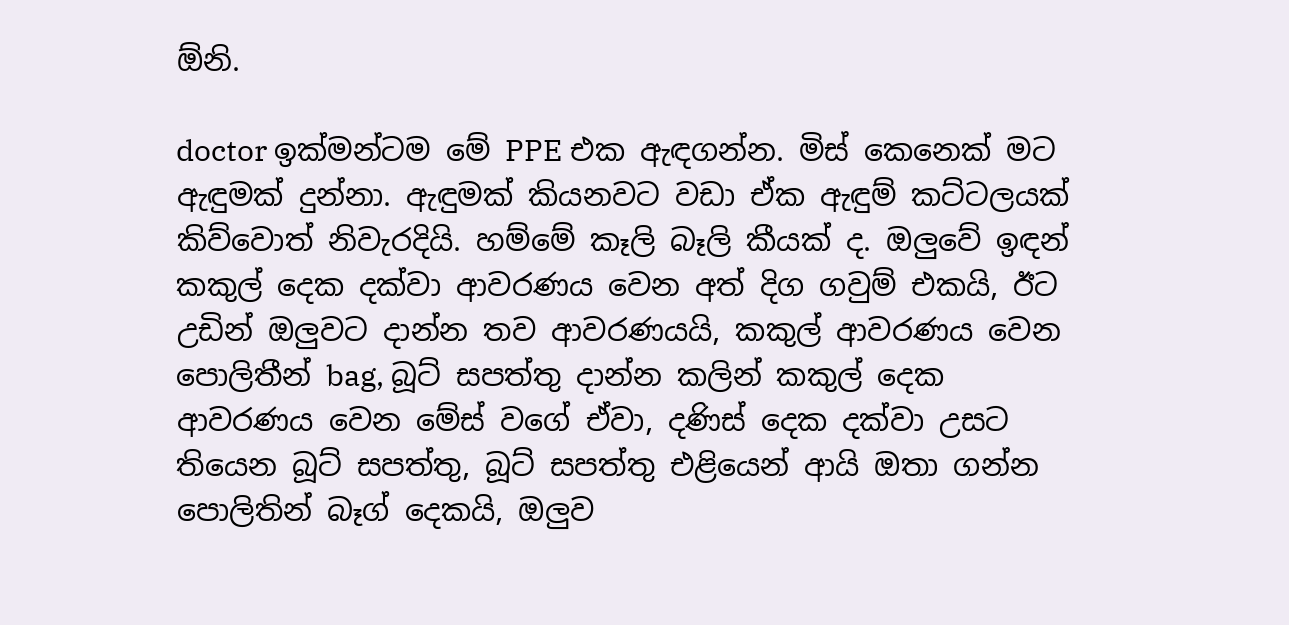ඕනි.

doctor ඉක්මන්ටම මේ PPE එක ඇඳගන්න. මිස් කෙනෙක් මට ඇඳුමක් දුන්නා. ඇඳුමක් කියනවට වඩා ඒක ඇඳුම් කට්ටලයක් කිව්වොත් නිවැරදියි. හම්මේ කෑලි බෑලි කීයක් ද. ඔලුවේ ඉඳන් කකුල් දෙක දක්වා ආවරණය වෙන අත් දිග ගවුම් එකයි, ඊට උඩින් ඔලුවට දාන්න තව ආවරණයයි, කකුල් ආවරණය වෙන පොලිතීන් bag, බූට් සපත්තු දාන්න කලින් කකුල් දෙක ආවරණය වෙන මේස් වගේ ඒවා, දණිස් දෙක දක්වා උසට තියෙන බූට් සපත්තු, බූට් සපත්තු එළියෙන් ආයි ඔතා ගන්න පොලිතින් බෑග් දෙකයි, ඔලුව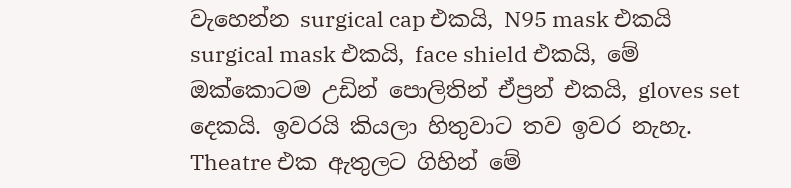වැහෙන්න surgical cap එකයි, N95 mask එකයි surgical mask එකයි, face shield එකයි, මේ ඔක්කොටම උඩින් පොලිතින් ඒප්‍රන් එකයි, gloves set දෙකයි. ඉවරයි කියලා හිතුවාට තව ඉවර නැහැ. Theatre එක ඇතුලට ගිහින් මේ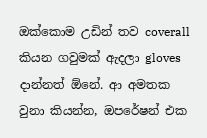ඔක්කොම උඩින් තව coverall කියන ගවුමක් ඇදලා gloves දාන්නත් ඕනේ. ආ අමතක වුනා කියන්න, ඔපරේෂන් එක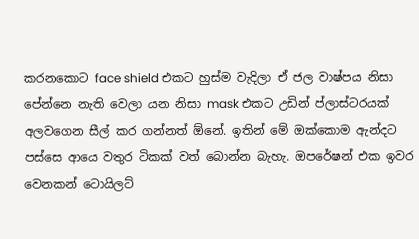කරනකොට face shield එකට හුස්ම වැදිලා ඒ ජල වාෂ්පය නිසා පේන්නෙ නැති වෙලා යන නිසා mask එකට උඩින් ප්ලාස්ටරයක් අලවගෙන සීල් කර ගන්නත් ඕනේ. ඉතින් මේ ඔක්කොම ඇන්දට පස්සෙ ආයෙ වතුර ටිකක් වත් බොන්න බැහැ. ඔපරේෂන් එක ඉවර වෙනකන් ටොයිලට්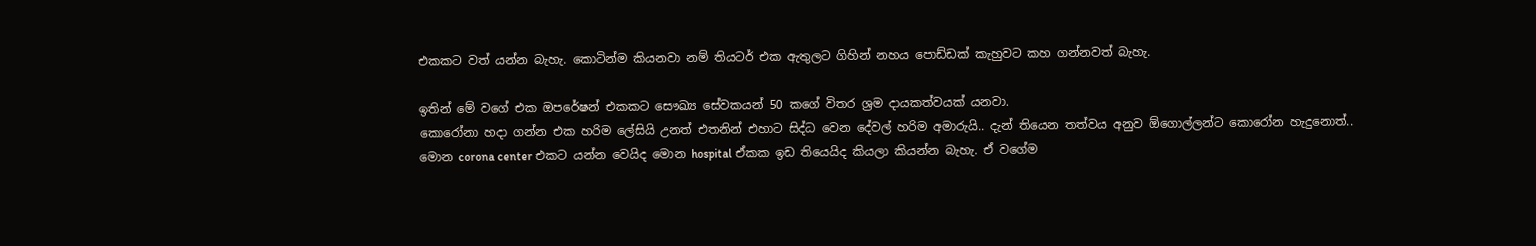එකකට වත් යන්න බැහැ. කොටින්ම කියනවා නම් තියටර් එක ඇතුලට ගිහින් නහය පොඩ්ඩක් කැහුවට කහ ගන්නවත් බැහැ.

ඉතින් මේ වගේ එක ඔපරේෂන් එකකට සෞඛ්‍ය සේවකයන් 50 කගේ විතර ශ්‍රම දායකත්වයක් යනවා.
කොරෝනා හදා ගන්න එක හරිම ලේසියි උනත් එතනින් එහාට සිද්ධ වෙන දේවල් හරිම අමාරුයි.. දැන් තියෙන තත්වය අනුව ඕගොල්ලන්ට කොරෝන හැදුනොත්.. මොන corona center එකට යන්න වෙයිද මොන hospital ඒකක ඉඩ තියෙයිද කියලා කියන්න බැහැ. ඒ වගේම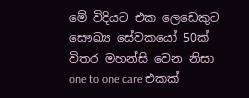මේ විදියට එක ලෙඩෙකුට සෞඛ්‍ය සේවකයෝ 50ක් විතර මහන්සි වෙන නිසා one to one care එකක්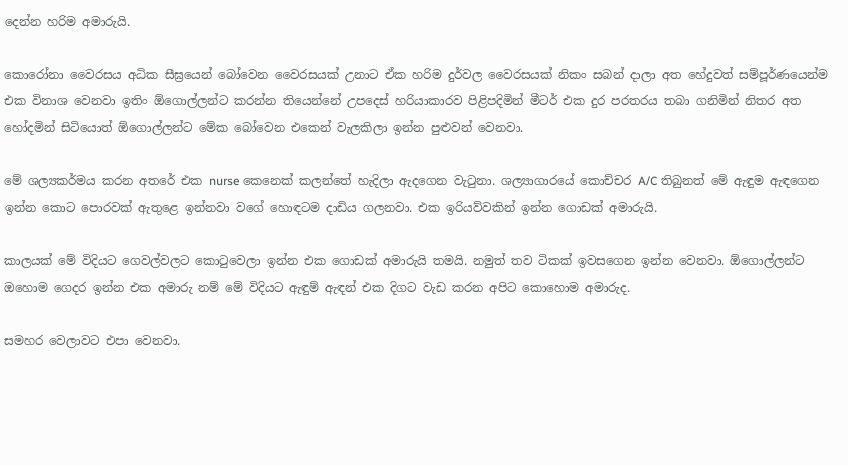දෙන්න හරිම අමාරුයි.

කොරෝනා වෛරසය අධික සීඝ්‍රයෙන් බෝවෙන වෛරසයක් උනාට ඒක හරිම දුර්වල වෛරසයක් නිකං සබන් දාලා අත හේදුවත් සම්පූර්ණයෙන්ම එක විනාශ වෙනවා ඉතිං ඕගොල්ලන්ට කරන්න තියෙන්නේ උපදෙස් හරියාකාරව පිළිපදිමින් මීටර් එක දුර පරතරය තබා ගනිමින් නිතර අත හෝදමින් සිටියොත් ඕගොල්ලන්ට මේක බෝවෙන එකෙන් වැලකිලා ඉන්න පුළුවන් වෙනවා.

මේ ශල්‍යකර්මය කරන අතරේ එක nurse කෙනෙක් කලන්තේ හැදිලා ඇදගෙන වැටුනා. ශල්‍යාගාරයේ කොච්චර A/C තිබුනත් මේ ඇඳුම ඇඳගෙන ඉන්න කොට පොරවක් ඇතුළෙ ඉන්නවා වගේ හොඳටම දාඩිය ගලනවා. එක ඉරියව්වකින් ඉන්න ගොඩක් අමාරුයි.

කාලයක් මේ විදියට ගෙවල්වලට කොටුවෙලා ඉන්න එක ගොඩක් අමාරුයි තමයි. නමුත් තව ටිකක් ඉවසගෙන ඉන්න වෙනවා. ඕගොල්ලන්ට ඔහොම ගෙදර ඉන්න එක අමාරු නම් මේ විදියට ඇඳුම් ඇඳන් එක දිගට වැඩ කරන අපිට කොහොම අමාරුද.

සමහර වෙලාවට එපා වෙනවා.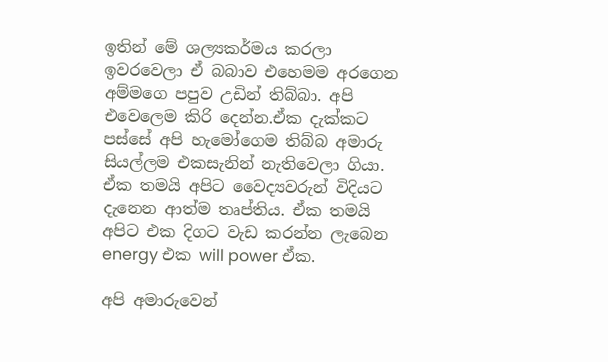ඉතින් මේ ශල්‍යකර්මය කරලා ඉවරවෙලා ඒ බබාව එහෙමම අරගෙන අම්මගෙ පපුව උඩින් තිබ්බා. අපි එවෙලෙම කිරි දෙන්න.ඒක දැක්කට පස්සේ අපි හැමෝගෙම තිබ්බ අමාරු සියල්ලම එකසැනින් නැතිවෙලා ගියා. ඒක තමයි අපිට වෛද්‍යවරුන් විදියට දැනෙන ආත්ම තෘප්තිය. ඒක තමයි අපිට එක දිගට වැඩ කරන්න ලැබෙන energy එක will power ඒක.

අපි අමාරුවෙන්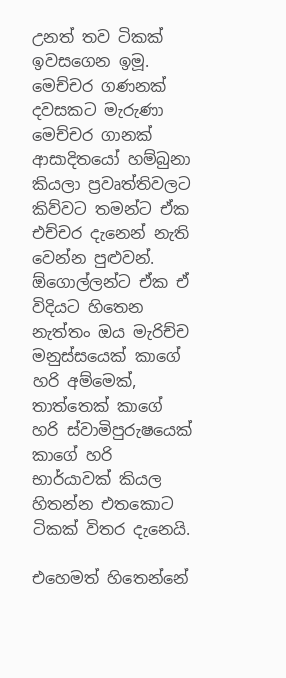උනත් තව ටිකක් ඉවසගෙන ඉමූ. මෙච්චර ගණනක් දවසකට මැරුණා මෙච්චර ගානක් ආසාදිතයෝ හම්බුනා කියලා ප්‍රවෘත්තිවලට කිව්වට තමන්ට ඒක එච්චර දැනෙන් නැති වෙන්න පුළුවන්. ඕගොල්ලන්ට ඒක ඒ විදියට හිතෙන නැත්තං ඔය මැරිච්ච මනුස්සයෙක් කාගේ හරි අම්මෙක්, තාත්තෙක් කාගේ හරි ස්වාමිපුරුෂයෙක් කාගේ හරි භාර්යාවක් කියල හිතන්න එතකොට ටිකක් විතර දැනෙයි.

එහෙමත් හිතෙන්නේ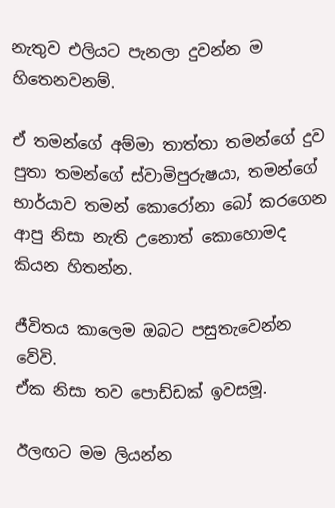නැතුව එලියට පැනලා දුවන්න ම හිතෙනවනම්.

ඒ තමන්ගේ අම්මා තාත්තා තමන්ගේ දුව පුතා තමන්ගේ ස්වාමිපුරුෂයා, තමන්ගේ භාර්යාව තමන් කොරෝනා බෝ කරගෙන ආපු නිසා නැති උනොත් කොහොමද කියන හිතන්න.

ජීවිතය කාලෙම ඔබට පසුතැවෙන්න වේවි.
ඒක නිසා තව පොඩ්ඩක් ඉවසමූ.

ඊලඟට මම ලියන්න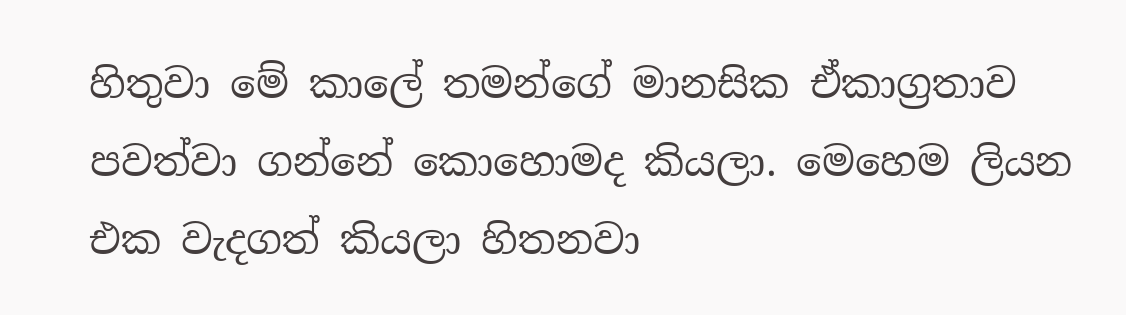හිතුවා මේ කාලේ තමන්ගේ මානසික ඒකාග්‍රතාව පවත්වා ගන්නේ කොහොමද කියලා. මෙහෙම ලියන එක වැදගත් කියලා හිතනවා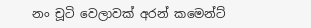නං චූටි වෙලාවක් අරන් කමෙන්ට්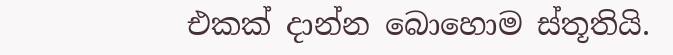එකක් දාන්න බොහොම ස්තූතියි.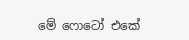මේ ෆොටෝ එකේ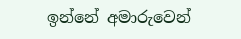ඉන්නේ අමාරුවෙන්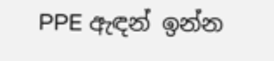PPE ඇඳන් ඉන්න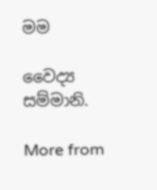මම

වෛද්‍ය සම්මානි.

More from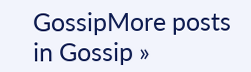GossipMore posts in Gossip »